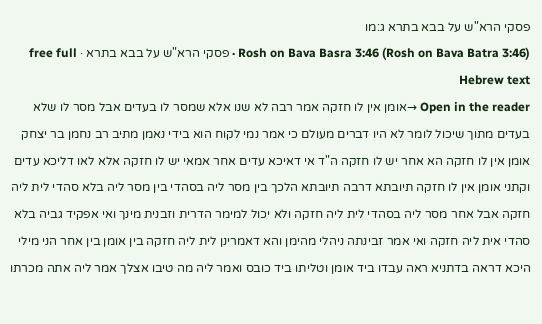פסקי הרא"ש על בבא בתרא ג:מו
Rosh on Bava Basra 3:46 (Rosh on Bava Batra 3:46) · פסקי הרא"ש על בבא בתרא · free full Hebrew text
Open in the reader →אומן אין לו חזקה אמר רבה לא שנו אלא שמסר לו בעדים אבל מסר לו שלא בעדים מתוך שיכול לומר לא היו דברים מעולם כי אמר נמי לקוח הוא בידי נאמן מתיב רב נחמן בר יצחק אומן אין לו חזקה הא אחר יש לו חזקה ה"ד אי דאיכא עדים אחר אמאי יש לו חזקה אלא לאו דליכא עדים וקתני אומן אין לו חזקה תיובתא דרבה תיובתא הלכך בין מסר ליה בסהדי בין מסר ליה בלא סהדי לית ליה חזקה אבל אחר מסר ליה בסהדי לית ליה חזקה ולא יכול למימר הדרית וזבנית מינך ואי אפקיד גביה בלא סהדי אית ליה חזקה ואי אמר זבינתה ניהלי מהימן והא דאמרינן לית ליה חזקה בין אומן בין אחר הני מילי היכא דראה בדתניא ראה עבדו ביד אומן וטליתו ביד כובס ואמר ליה מה טיבו אצלך אמר ליה אתה מכרתו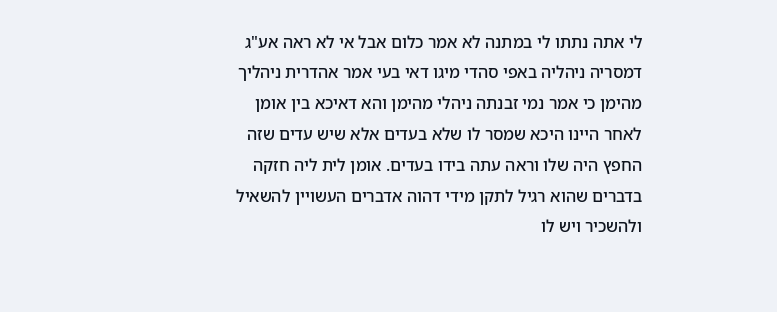לי אתה נתתו לי במתנה לא אמר כלום אבל אי לא ראה אע"ג דמסריה ניהליה באפי סהדי מיגו דאי בעי אמר אהדרית ניהליך מהימן כי אמר נמי זבנתה ניהלי מהימן והא דאיכא בין אומן לאחר היינו היכא שמסר לו שלא בעדים אלא שיש עדים שזה החפץ היה שלו וראה עתה בידו בעדים. אומן לית ליה חזקה בדברים שהוא רגיל לתקן מידי דהוה אדברים העשויין להשאיל ולהשכיר ויש לו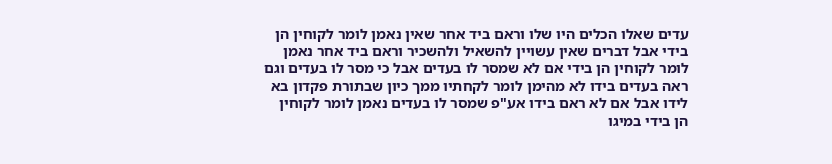עדים שאלו הכלים היו שלו וראם ביד אחר שאין נאמן לומר לקוחין הן בידי אבל דברים שאין עשויין להשאיל ולהשכיר וראם ביד אחר נאמן לומר לקוחין הן בידי אם לא שמסר לו בעדים אבל כי מסר לו בעדים וגם ראה בעדים בידו לא מהימן לומר לקחתיו ממך כיון שבתורת פקדון בא לידו אבל אם לא ראם בידו אע"פ שמסר לו בעדים נאמן לומר לקוחין הן בידי במיגו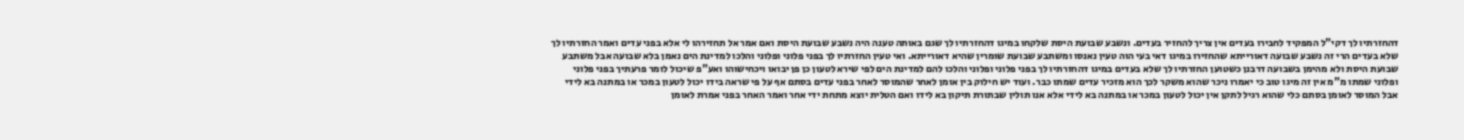דהחזרתיו לך דקי"ל המפקיד לחבירו בעדים אין צריך להחזיר בעדים. ונשבע שבועת היסת שלקחו במיגו דהחזרתיו לך שגם באותה טענה היה נשבע שבועת היסת ואם אמר אל תחזירהו לי אלא בפני עדים ואמר החזרתיו לך שלא בעדים הרי זה נשבע שבועה דאורייתא שהחזירו במיגו דאי בעי הוה טעין נאנסו ומשתבע שבועת שומרין שהיא דאורייתא. ואי טעין החזרתיו לך בפני פלוני ופלוני והלכו למדינת הים נאמן בלא שבועה אבל משתבע שבועת היסת ולא מהימן בשבועה דרבנן כשטוען החזרתיו לך שלא בעדים במיגו דהחזרתיו לך בפני פלוני ופלוני והלכו להם למדינת הים לפי שירא לטעון כן פן יבואו ויכחישוהו ואע"פ שיכול לומר פרעתיך בפני פלוני ופלוני שמתו מ"מ אין זה מיגו טוב כי יאמרו ניכר שהוא משקר לכך הוא מזכיר עדים שמתו כבר. ועוד יש חילוק בין אומן לאחר שהמוסר לאחר בפני עדים בסתם אף על פי שראה בידו יכול לטעון במכר או במתנה בא לידי אבל המוסר לאומן בסתם כלי שהוא רגיל לתקן אין יכול לטעון במכר או במתנה בא לידי אלא אנו תולין שבתורת תיקון בא לידו ואם הטלית יוצא מתחת ידי אחר ואמר האחר בפני אמרת לאומן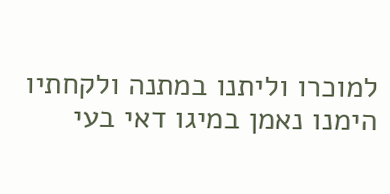למוכרו וליתנו במתנה ולקחתיו הימנו נאמן במיגו דאי בעי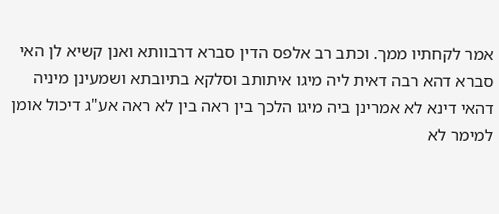אמר לקחתיו ממך. וכתב רב אלפס הדין סברא דרבוותא ואנן קשיא לן האי סברא דהא רבה דאית ליה מיגו איתותב וסלקא בתיובתא ושמעינן מיניה דהאי דינא לא אמרינן ביה מיגו הלכך בין ראה בין לא ראה אע"ג דיכול אומן למימר לא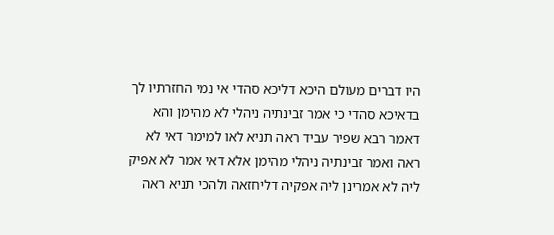היו דברים מעולם היכא דליכא סהדי אי נמי החזרתיו לך בדאיכא סהדי כי אמר זבינתיה ניהלי לא מהימן והא דאמר רבא שפיר עביד ראה תניא לאו למימר דאי לא ראה ואמר זבינתיה ניהלי מהימן אלא דאי אמר לא אפיק ליה לא אמרינן ליה אפקיה דליחזאה ולהכי תניא ראה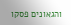והגאונים פסקו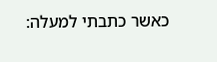כאשר כתבתי למעלה: